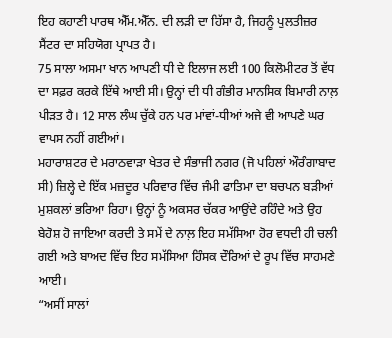ਇਹ ਕਹਾਣੀ ਪਾਰਥ ਐੱਮ.ਐੱਨ. ਦੀ ਲੜੀ ਦਾ ਹਿੱਸਾ ਹੈ, ਜਿਹਨੂੰ ਪੁਲਤੀਜ਼ਰ ਸੈਂਟਰ ਦਾ ਸਹਿਯੋਗ ਪ੍ਰਾਪਤ ਹੈ।
75 ਸਾਲਾ ਅਸਮਾ ਖਾਨ ਆਪਣੀ ਧੀ ਦੇ ਇਲਾਜ ਲਈ 100 ਕਿਲੋਮੀਟਰ ਤੋਂ ਵੱਧ ਦਾ ਸਫ਼ਰ ਕਰਕੇ ਇੱਥੇ ਆਈ ਸੀ। ਉਨ੍ਹਾਂ ਦੀ ਧੀ ਗੰਭੀਰ ਮਾਨਸਿਕ ਬਿਮਾਰੀ ਨਾਲ਼ ਪੀੜਤ ਹੈ। 12 ਸਾਲ ਲੰਘ ਚੁੱਕੇ ਹਨ ਪਰ ਮਾਂਵਾਂ-ਧੀਆਂ ਅਜੇ ਵੀ ਆਪਣੇ ਘਰ ਵਾਪਸ ਨਹੀਂ ਗਈਆਂ।
ਮਹਾਰਾਸ਼ਟਰ ਦੇ ਮਰਾਠਵਾੜਾ ਖੇਤਰ ਦੇ ਸੰਭਾਜੀ ਨਗਰ (ਜੋ ਪਹਿਲਾਂ ਔਰੰਗਾਬਾਦ ਸੀ) ਜ਼ਿਲ੍ਹੇ ਦੇ ਇੱਕ ਮਜ਼ਦੂਰ ਪਰਿਵਾਰ ਵਿੱਚ ਜੰਮੀ ਫਾਤਿਮਾ ਦਾ ਬਚਪਨ ਬੜੀਆਂ ਮੁਸ਼ਕਲਾਂ ਭਰਿਆ ਰਿਹਾ। ਉਨ੍ਹਾਂ ਨੂੰ ਅਕਸਰ ਚੱਕਰ ਆਉਂਦੇ ਰਹਿੰਦੇ ਅਤੇ ਉਹ ਬੇਹੋਸ਼ ਹੋ ਜਾਇਆ ਕਰਦੀ ਤੇ ਸਮੇਂ ਦੇ ਨਾਲ਼ ਇਹ ਸਮੱਸਿਆ ਹੋਰ ਵਧਦੀ ਹੀ ਚਲੀ ਗਈ ਅਤੇ ਬਾਅਦ ਵਿੱਚ ਇਹ ਸਮੱਸਿਆ ਹਿੰਸਕ ਦੌਰਿਆਂ ਦੇ ਰੂਪ ਵਿੱਚ ਸਾਹਮਣੇ ਆਈ।
“ਅਸੀਂ ਸਾਲਾਂ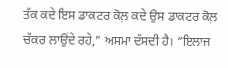ਤੱਕ ਕਦੇ ਇਸ ਡਾਕਟਰ ਕੋਲ਼ ਕਦੇ ਉਸ ਡਾਕਟਰ ਕੋਲ਼ ਚੱਕਰ ਲਾਉਂਦੇ ਰਹੇ,” ਅਸਮਾ ਦੱਸਦੀ ਹੈ। “ਇਲਾਜ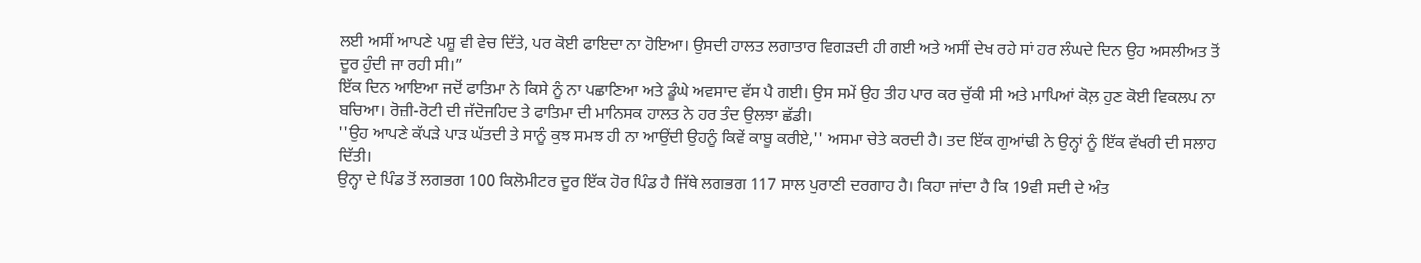ਲਈ ਅਸੀਂ ਆਪਣੇ ਪਸ਼ੂ ਵੀ ਵੇਚ ਦਿੱਤੇ, ਪਰ ਕੋਈ ਫਾਇਦਾ ਨਾ ਹੋਇਆ। ਉਸਦੀ ਹਾਲਤ ਲਗਾਤਾਰ ਵਿਗੜਦੀ ਹੀ ਗਈ ਅਤੇ ਅਸੀਂ ਦੇਖ ਰਹੇ ਸਾਂ ਹਰ ਲੰਘਦੇ ਦਿਨ ਉਹ ਅਸਲੀਅਤ ਤੋਂ ਦੂਰ ਹੁੰਦੀ ਜਾ ਰਹੀ ਸੀ।”
ਇੱਕ ਦਿਨ ਆਇਆ ਜਦੋਂ ਫਾਤਿਮਾ ਨੇ ਕਿਸੇ ਨੂੰ ਨਾ ਪਛਾਣਿਆ ਅਤੇ ਡੂੰਘੇ ਅਵਸਾਦ ਵੱਸ ਪੈ ਗਈ। ਉਸ ਸਮੇਂ ਉਹ ਤੀਹ ਪਾਰ ਕਰ ਚੁੱਕੀ ਸੀ ਅਤੇ ਮਾਪਿਆਂ ਕੋਲ਼ ਹੁਣ ਕੋਈ ਵਿਕਲਪ ਨਾ ਬਚਿਆ। ਰੋਜ਼ੀ-ਰੋਟੀ ਦੀ ਜੱਦੋਜਹਿਦ ਤੇ ਫਾਤਿਮਾ ਦੀ ਮਾਨਿਸਕ ਹਾਲਤ ਨੇ ਹਰ ਤੰਦ ਉਲਝਾ ਛੱਡੀ।
''ਉਹ ਆਪਣੇ ਕੱਪੜੇ ਪਾੜ ਘੱਤਦੀ ਤੇ ਸਾਨੂੰ ਕੁਝ ਸਮਝ ਹੀ ਨਾ ਆਉਂਦੀ ਉਹਨੂੰ ਕਿਵੇਂ ਕਾਬੂ ਕਰੀਏ,'' ਅਸਮਾ ਚੇਤੇ ਕਰਦੀ ਹੈ। ਤਦ ਇੱਕ ਗੁਆਂਢੀ ਨੇ ਉਨ੍ਹਾਂ ਨੂੰ ਇੱਕ ਵੱਖਰੀ ਦੀ ਸਲਾਹ ਦਿੱਤੀ।
ਉਨ੍ਹਾ ਦੇ ਪਿੰਡ ਤੋਂ ਲਗਭਗ 100 ਕਿਲੋਮੀਟਰ ਦੂਰ ਇੱਕ ਹੋਰ ਪਿੰਡ ਹੈ ਜਿੱਥੇ ਲਗਭਗ 117 ਸਾਲ ਪੁਰਾਣੀ ਦਰਗਾਹ ਹੈ। ਕਿਹਾ ਜਾਂਦਾ ਹੈ ਕਿ 19ਵੀ ਸਦੀ ਦੇ ਅੰਤ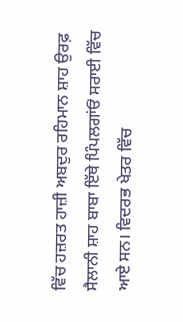ਵਿੱਚ ਹਜ਼ਰਤ ਹਾਜ਼ੀ ਅਬਦੁਰ ਰਹਿਮਾਨ ਸ਼ਾਹ ਉਰਫ਼ ਸੈਲਾਨੀ ਸ਼ਾਹ ਬਾਬਾ ਇੱਥੇ ਪਿੰਪਲਗਾਂਓਂ ਸਰਾਈ ਵਿੱਚ ਆਏ ਸਨ। ਵਿਦਰਭ ਖੇਤਰ ਵਿੱਚ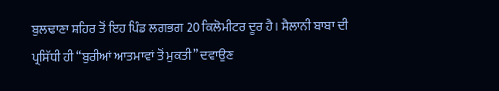ਬੁਲਢਾਣਾ ਸ਼ਹਿਰ ਤੋਂ ਇਹ ਪਿੰਡ ਲਗਭਗ 20 ਕਿਲੋਮੀਟਰ ਦੂਰ ਹੈ। ਸੈਲਾਨੀ ਬਾਬਾ ਦੀ ਪ੍ਰਸਿੱਧੀ ਹੀ “ਬੁਰੀਆਂ ਆਤਮਾਵਾਂ ਤੋਂ ਮੁਕਤੀ” ਦਵਾਉਣ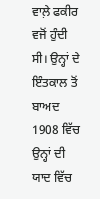ਵਾਲ਼ੇ ਫਕੀਰ ਵਜੋਂ ਹੁੰਦੀ ਸੀ। ਉਨ੍ਹਾਂ ਦੇ ਇੰਤਕਾਲ ਤੋਂ ਬਾਅਦ 1908 ਵਿੱਚ ਉਨ੍ਹਾਂ ਦੀ ਯਾਦ ਵਿੱਚ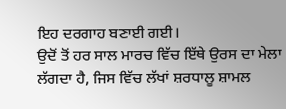ਇਹ ਦਰਗਾਹ ਬਣਾਈ ਗਈ।
ਉਦੋਂ ਤੋਂ ਹਰ ਸਾਲ ਮਾਰਚ ਵਿੱਚ ਇੱਥੇ ਉਰਸ ਦਾ ਮੇਲਾ ਲੱਗਦਾ ਹੈ, ਜਿਸ ਵਿੱਚ ਲੱਖਾਂ ਸ਼ਰਧਾਲੂ ਸ਼ਾਮਲ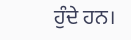ਹੁੰਦੇ ਹਨ।